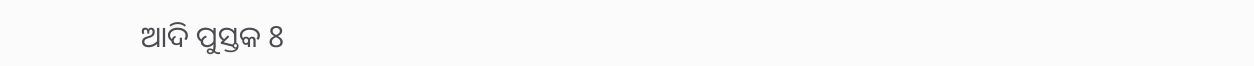ଆଦି ପୁସ୍ତକ 8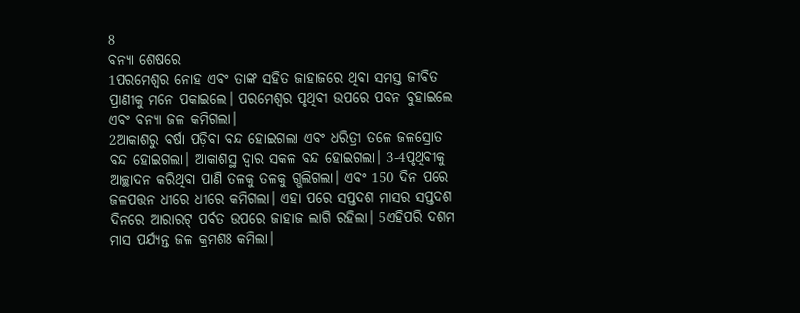8
ବନ୍ୟା ଶେଷରେ
1ପରମେଶ୍ୱର ନୋହ ଏବଂ ତାଙ୍କ ସହିତ ଜାହାଜରେ ଥିବା ସମସ୍ତ ଜୀବିତ ପ୍ରାଣୀକୁ ମନେ ପକାଇଲେ। ପରମେଶ୍ୱର ପୃଥିବୀ ଉପରେ ପବନ ବୁହାଇଲେ ଏବଂ ବନ୍ୟା ଜଳ କମିଗଲା।
2ଆକାଶରୁ ବର୍ଷା ପଡ଼ିବା ବନ୍ଦ ହୋଇଗଲା ଏବଂ ଧରିତ୍ରୀ ତଳେ ଜଳସ୍ରୋତ ବନ୍ଦ ହୋଇଗଲା। ଆକାଶସ୍ଥ ଦ୍ୱାର ସକଳ ବନ୍ଦ ହୋଇଗଲା। 3-4ପୃଥିବୀକୁ ଆଚ୍ଛାଦନ କରିଥିବା ପାଣି ତଳକୁ ତଳକୁ ଗ୍ଭଲିଗଲା। ଏବଂ 150 ଦିନ ପରେ ଜଳପତ୍ତନ ଧୀରେ ଧୀରେ କମିଗଲା। ଏହା ପରେ ସପ୍ତଦଶ ମାସର ସପ୍ତଦଶ ଦିନରେ ଆରାରଟ୍ ପର୍ବତ ଉପରେ ଜାହାଜ ଲାଗି ରହିଲା। 5ଏହିପରି ଦଶମ ମାସ ପର୍ଯ୍ୟନ୍ତ ଜଳ କ୍ରମଶଃ କମିଲା।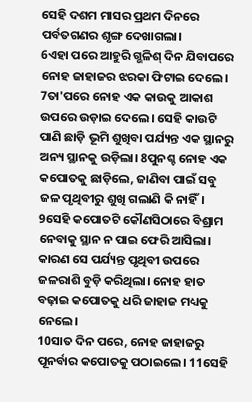ସେହି ଦଶମ ମାସର ପ୍ରଥମ ଦିନରେ ପର୍ବତଗଣର ଶୃଙ୍ଗ ଦେଖାଗଲା।
6ଏହା ପରେ ଆହୁରି ଗ୍ଭଳିଶ୍ ଦିନ ଯିବାପରେ ନୋହ ଜାହାଜର ଝରକା ଫିଟାଇ ଦେଲେ। 7ତା'ପରେ ନୋହ ଏକ କାଉକୁ ଆକାଶ ଉପରେ ଉଡ଼ାଇ ଦେଲେ। ସେହି କାଉଟି ପାଣି ଛାଡ଼ି ଭୂମି ଶୁଖିବା ପର୍ଯ୍ୟନ୍ତ ଏକ ସ୍ଥାନରୁ ଅନ୍ୟ ସ୍ଥାନକୁ ଉଡ଼ିଲା। 8ପୁନଶ୍ଚ ନୋହ ଏକ କପୋତକୁ ଛାଡ଼ିଲେ, ଜାଣିବା ପାଇଁ ସବୁ ଜଳ ପୃଥିବୀରୁ ଶୁଖି ଗଲାଣି କି ନାହିଁ।
9ସେହି କପୋତଟି କୌଣସିଠାରେ ବିଶ୍ରାମ ନେବାକୁ ସ୍ଥାନ ନ ପାଇ ଫେରି ଆସିଲା। କାରଣ ସେ ପର୍ଯ୍ୟନ୍ତ ପୃଥିବୀ ଉପରେ ଜଳରାଶି ବୁଡ଼ି କରିଥିଲା। ନୋହ ହାତ ବଢ଼ାଇ କପୋତକୁ ଧରି ଜାହାଜ ମଧ୍ୟକୁ ନେଲେ।
10ସାତ ଦିନ ପରେ, ନୋହ ଜାହାଜରୁ ପୂନର୍ବାର କପୋତକୁ ପଠାଇଲେ। 11ସେହି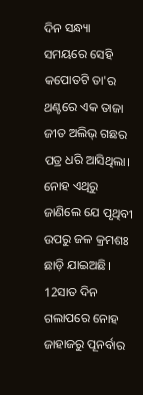ଦିନ ସନ୍ଧ୍ୟା ସମୟରେ ସେହି କପୋତଟି ତା'ର ଥଣ୍ଟରେ ଏକ ତାଜା ଜୀତ ଅଲିଭ୍ ଗଛର ପତ୍ର ଧରି ଆସିଥିଲା। ନୋହ ଏଥିରୁ ଜାଣିଲେ ଯେ ପୃଥିବୀ ଉପରୁ ଜଳ କ୍ରମଶଃ ଛାଡ଼ି ଯାଇଅଛି। 12ସାତ ଦିନ ଗଲାପରେ ନୋହ ଜାହାଜରୁ ପୂନର୍ବାର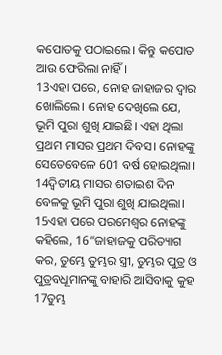କପୋତକୁ ପଠାଇଲେ। କିନ୍ତୁ କପୋତ ଆଉ ଫେରିଲା ନାହିଁ।
13ଏହା ପରେ, ନୋହ ଜାହାଜର ଦ୍ୱାର ଖୋଲିଲେ। ନୋହ ଦେଖିଲେ ଯେ, ଭୂମି ପୁରା ଶୁଖି ଯାଇଛି। ଏହା ଥିଲା ପ୍ରଥମ ମାସର ପ୍ରଥମ ଦିବସ। ନୋହଙ୍କୁ ସେତେବେଳେ 601 ବର୍ଷ ହୋଇଥିଲା। 14ଦ୍ୱିତୀୟ ମାସର ଶତାଇଶ ଦିନ ବେଳକୁ ଭୂମି ପୁରା ଶୁଖି ଯାଇଥିଲା।
15ଏହା ପରେ ପରମେଶ୍ୱର ନୋହଙ୍କୁ କହିଲେ, 16“ଜାହାଜକୁ ପରିତ୍ୟାଗ କର, ତୁମ୍ଭେ ତୁମ୍ଭର ସ୍ତ୍ରୀ, ତୁମ୍ଭର ପୁତ୍ର ଓ ପୁତ୍ରବଧୂମାନଙ୍କୁ ବାହାରି ଆସିବାକୁ କୁହ 17ତୁମ୍ଭ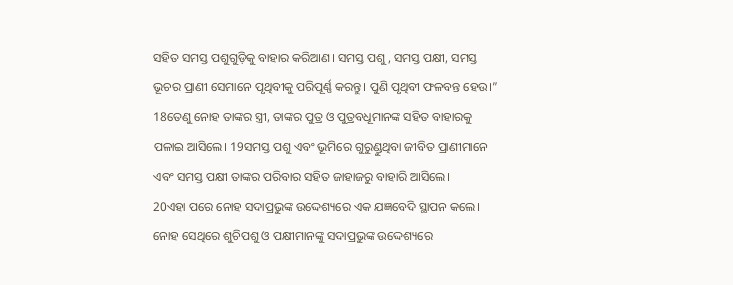ସହିତ ସମସ୍ତ ପଶୁଗୁଡ଼ିକୁ ବାହାର କରିଆଣ। ସମସ୍ତ ପଶୁ, ସମସ୍ତ ପକ୍ଷୀ, ସମସ୍ତ ଭୂଚର ପ୍ରାଣୀ ସେମାନେ ପୃଥିବୀକୁ ପରିପୂର୍ଣ୍ଣ କରନ୍ତୁ। ପୁଣି ପୃଥିବୀ ଫଳବନ୍ତ ହେଉ।”
18ତେଣୁ ନୋହ ତାଙ୍କର ସ୍ତ୍ରୀ, ତାଙ୍କର ପୁତ୍ର ଓ ପୁତ୍ରବଧୂମାନଙ୍କ ସହିତ ବାହାରକୁ ପଳାଇ ଆସିଲେ। 19ସମସ୍ତ ପଶୁ ଏବଂ ଭୂମିରେ ଗୁରୁଣ୍ଡୁଥିବା ଜୀବିତ ପ୍ରାଣୀମାନେ ଏବଂ ସମସ୍ତ ପକ୍ଷୀ ତାଙ୍କର ପରିବାର ସହିତ ଜାହାଜରୁ ବାହାରି ଆସିଲେ।
20ଏହା ପରେ ନୋହ ସଦାପ୍ରଭୁଙ୍କ ଉଦ୍ଦେଶ୍ୟରେ ଏକ ଯଜ୍ଞବେଦି ସ୍ଥାପନ କଲେ। ନୋହ ସେଥିରେ ଶୁଚିପଶୁ ଓ ପକ୍ଷୀମାନଙ୍କୁ ସଦାପ୍ରଭୁଙ୍କ ଉଦ୍ଦେଶ୍ୟରେ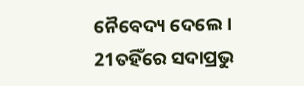ନୈବେଦ୍ୟ ଦେଲେ।
21ତହିଁରେ ସଦାପ୍ରଭୁ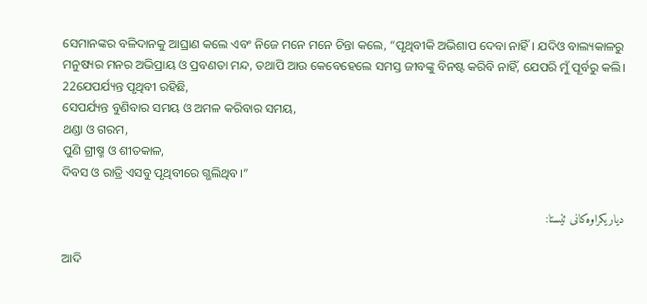ସେମାନଙ୍କର ବଳିଦାନକୁ ଆଘ୍ରାଣ କଲେ ଏବଂ ନିଜେ ମନେ ମନେ ଚିନ୍ତା କଲେ, “ପୃଥିବୀକି ଅଭିଶାପ ଦେବା ନାହିଁ। ଯଦିଓ ବାଲ୍ୟକାଳରୁ ମନୁଷ୍ୟର ମନର ଅଭିପ୍ରାୟ ଓ ପ୍ରବଣତା ମନ୍ଦ, ତଥାପି ଆଉ କେବେହେଲେ ସମସ୍ତ ଜୀବଙ୍କୁ ବିନଷ୍ଟ କରିବି ନାହିଁ, ଯେପରି ମୁଁ ପୂର୍ବରୁ କଲି।
22ଯେପର୍ଯ୍ୟନ୍ତ ପୃଥିବୀ ରହିଛି,
ସେପର୍ଯ୍ୟନ୍ତ ବୁଣିବାର ସମୟ ଓ ଅମଳ କରିବାର ସମୟ,
ଥଣ୍ଡା ଓ ଗରମ,
ପୁଣି ଗ୍ରୀଷ୍ମ ଓ ଶୀତକାଳ,
ଦିବସ ଓ ରାତ୍ରି ଏସବୁ ପୃଥିବୀରେ ଗ୍ଭଲିଥିବ।”

دیاریکراوەکانی ئێستا:

ଆଦି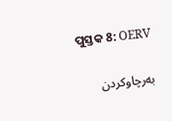ପୁସ୍ତକ 8: OERV

بەرچاوکردن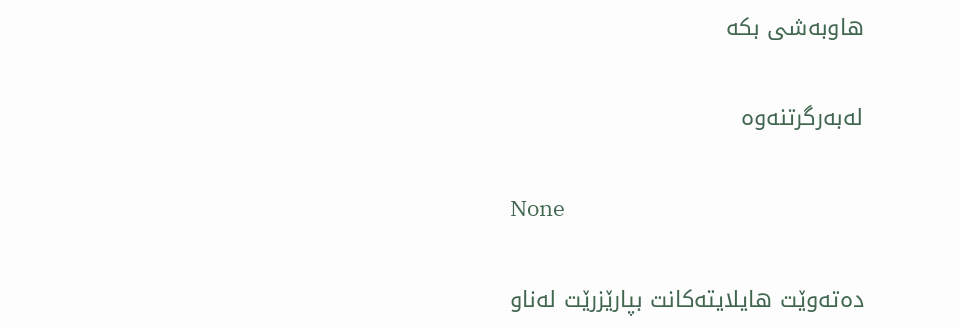هاوبەشی بکە

لەبەرگرتنەوە

None

دەتەوێت هایلایتەکانت بپارێزرێت لەناو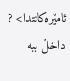ئامێرەکانتدا> ? داخڵ ببە